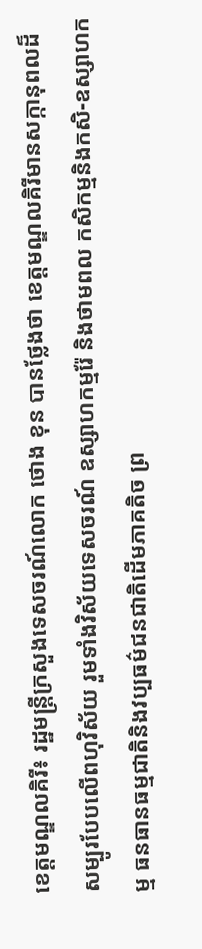ខេត្តមណ្ឌលគិរី៖ រដ្ឋមន្ត្រីក្រសួងទេសចរណ៍លោក ថោង ខុន បានថ្លែងថា ខេត្តមណ្ឌលគិរីមានសក្កានុពលដ៏សម្បូរបែបលើពហុវិស័យ រួមទាំងវិស័យទេសចរណ៍ ឧស្សាហកម្មរ៉ែ និងថាមពល កសិកម្មនិងកសិ-ឧស្សាហកម្ម ធនធានធម្មជាតិនិងវប្បធម៌ជនជាតិដើមភាគតិច ព្រ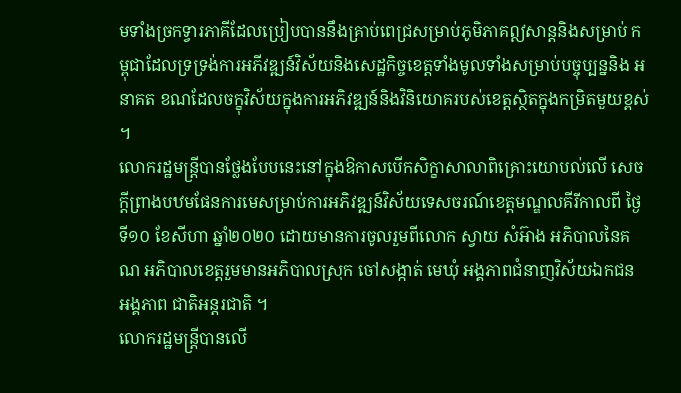មទាំងច្រកទ្វារភាគីដែលប្រៀបបាននឹងគ្រាប់ពេជ្រសម្រាប់ភូមិភាគឦសាន្តនិងសម្រាប់ កម្ពុជាដែលទ្រទ្រង់ការអភីវឌ្ឍន៍វិស័យនិងសេដ្ឋកិច្ចខេត្តទាំងមូលទាំងសម្រាប់បច្ចុប្បន្ននិង អនាគត ខណដែលចក្ខុវិស័យក្នុងការអភិវឌ្ឍន៍និងវិនិយោគរបស់ខេត្តស្ថិតក្នុងកម្រិតមួយខ្ពស់ ។
លោករដ្ឋមន្ត្រីបានថ្លែងបែបនេះនៅក្នុងឱកាសបើកសិក្ខាសាលាពិគ្រោះយោបល់លើ សេចក្តីព្រាងបឋមផែនការមេសម្រាប់ការអភិវឌ្ឍន៍វិស័យទេសចរណ៍ខេត្តមណ្ឌលគីរីកាលពី ថ្ងៃទី១០ ខែសីហា ឆ្នាំ២០២០ ដោយមានការចូលរួមពីលោក ស្វាយ សំអ៊ាង អភិបាលនៃគណ អភិបាលខេត្តរួមមានអភិបាលស្រុក ចៅសង្កាត់ មេឃុំ អង្គភាពជំនាញវិស័យឯកជន អង្គភាព ជាតិអន្តរជាតិ ។
លោករដ្ឋមន្ត្រីបានលើ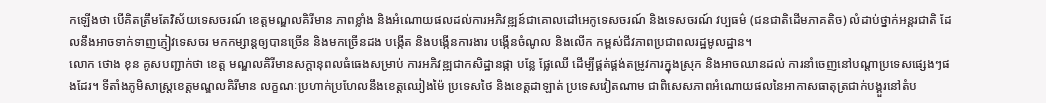កឡើងថា បើគិតត្រឹមតែវិស័យទេសចរណ៍ ខេត្តមណ្ឌលគិរីមាន ភាពខ្លាំង និងអំណោយផលដល់ការអភិវឌ្ឍន៍ជាគោលដៅអេកូទេសចរណ៍ និងទេសចរណ៍ វប្បធម៌ (ជនជាតិដើមភាគតិច) លំដាប់ថ្នាក់អន្តរជាតិ ដែលនឹងអាចទាក់ទាញភ្ញៀវទេសចរ មកកម្សាន្តឲ្យបានច្រើន និងមកច្រើនដង បង្កើត និងបង្កើនការងារ បង្កើនចំណូល និងលើក កម្ពស់ជីវភាពប្រជាពលរដ្ឋមូលដ្ឋាន។
លោក ថោង ខុន គូសបញ្ជាក់ថា ខេត្ត មណ្ឌលគិរីមានសក្ដានុពលធំធេងសម្រាប់ ការអភិវឌ្ឍជាកសិដ្ឋានផ្កា បន្លែ ផ្លែឈើ ដើម្បីផ្គត់ផ្គង់តម្រូវការក្នុងស្រុក និងអាចឈានដល់ ការនាំចេញនៅបណ្ដាប្រទេសផ្សេងៗផងដែរ។ ទីតាំងភូមិសាស្ត្រខេត្តមណ្ឌលគិរីមាន លក្ខណៈប្រហាក់ប្រហែលនឹងខេត្តឈៀងម៉ៃ ប្រទេសថៃ និងខេត្តដាឡាត់ ប្រទេសវៀតណាម ជាពិសេសភាពអំណោយផលនៃអាកាសធាតុត្រជាក់បង្គួរនៅតំប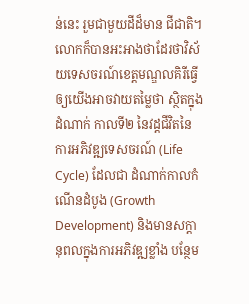ន់នេះ រួមជាមួយដីដ៏មាន ជីជាតិ។
លោកក៏បានអះអាងថាដែរថាវិស័យទេសចរណ៍ខេត្តមណ្ឌលគិរីធ្វើឲ្យយើងអាចវាយតម្លៃថា ស្ថិតក្នុងដំណាក់ កាលទី២ នៃវដ្តជីវិតនៃការអភិវឌ្ឍទេសចរណ៍ (Life Cycle) ដែលជា ដំណាក់កាលកំណើនដំបូង (Growth Development) និងមានសក្តានុពលក្នុងការអភិវឌ្ឍខ្លាំង បន្ថែម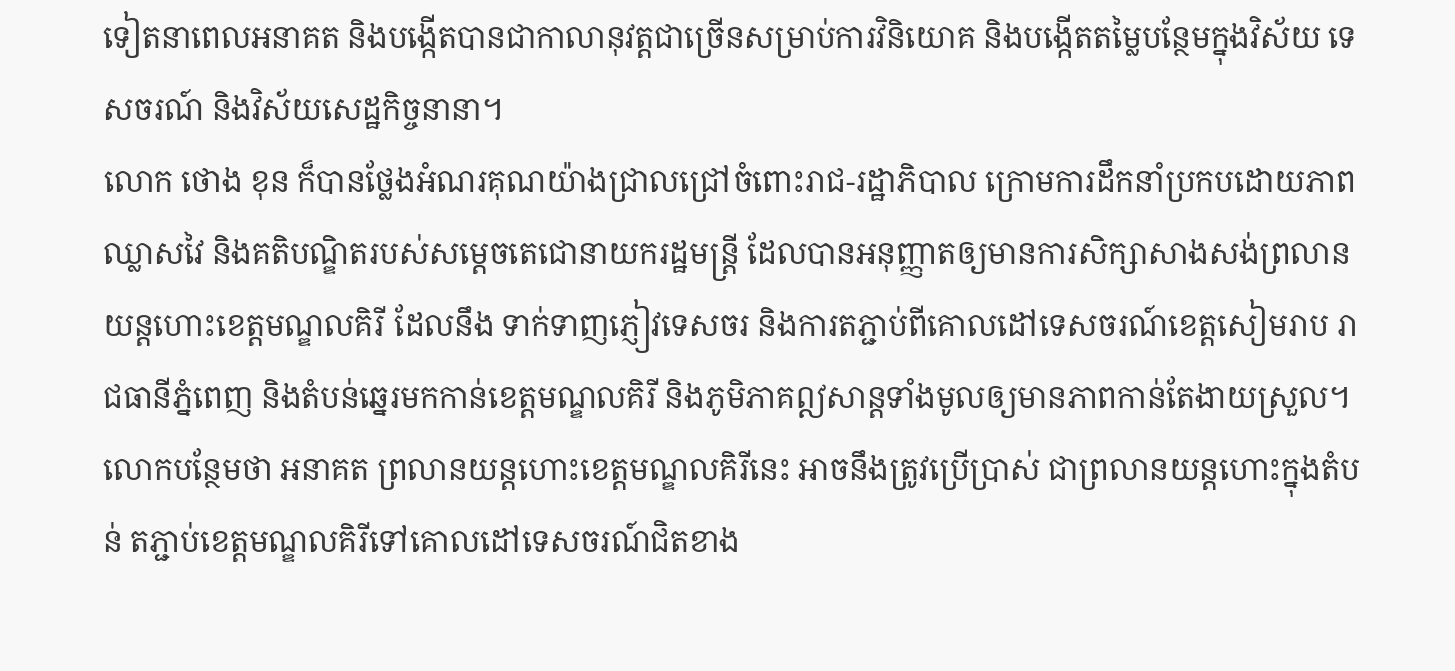ទៀតនាពេលអនាគត និងបង្កើតបានជាកាលានុវត្តជាច្រើនសម្រាប់ការវិនិយោគ និងបង្កើតតម្លៃបន្ថែមក្នុងវិស័យ ទេសចរណ៍ និងវិស័យសេដ្ឋកិច្ចនានា។
លោក ថោង ខុន ក៏បានថ្លែងអំណរគុណយ៉ាងជ្រាលជ្រៅចំពោះរាជ-រដ្ឋាភិបាល ក្រោមការដឹកនាំប្រកបដោយភាពឈ្លាសវៃ និងគតិបណ្ឌិតរបស់សម្តេចតេជោនាយករដ្ឋមន្ត្រី ដែលបានអនុញ្ញាតឲ្យមានការសិក្សាសាងសង់ព្រលានយន្តហោះខេត្តមណ្ឌលគិរី ដែលនឹង ទាក់ទាញភ្ញៀវទេសចរ និងការតភ្ជាប់ពីគោលដៅទេសចរណ៍ខេត្តសៀមរាប រាជធានីភ្នំពេញ និងតំបន់ឆ្នេរមកកាន់ខេត្តមណ្ឌលគិរី និងភូមិភាគឦសាន្តទាំងមូលឲ្យមានភាពកាន់តែងាយស្រួល។
លោកបន្ថែមថា អនាគត ព្រលានយន្តហោះខេត្តមណ្ឌលគិរីនេះ អាចនឹងត្រូវប្រើប្រាស់ ជាព្រលានយន្តហោះក្នុងតំបន់ តភ្ជាប់ខេត្តមណ្ឌលគិរីទៅគោលដៅទេសចរណ៍ជិតខាង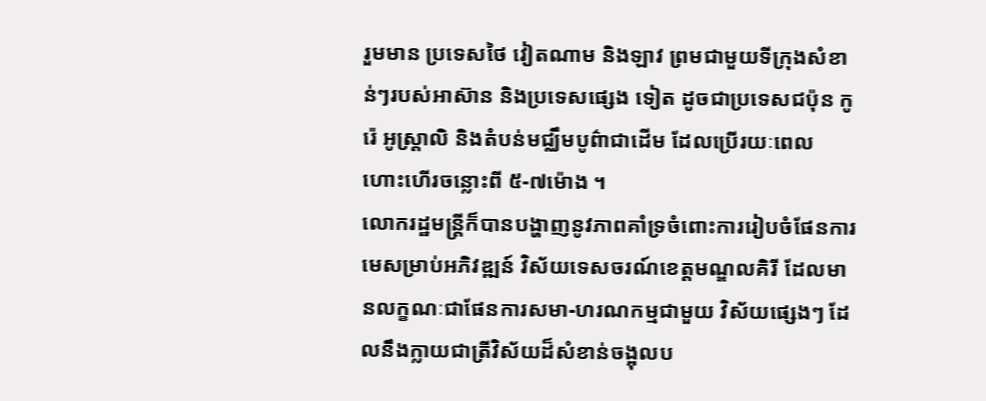រួមមាន ប្រទេសថៃ វៀតណាម និងឡាវ ព្រមជាមួយទីក្រុងសំខាន់ៗរបស់អាស៊ាន និងប្រទេសផ្សេង ទៀត ដូចជាប្រទេសជប៉ុន កូរ៉េ អូស្ត្រាលិ និងតំបន់មជ្ឈឹមបូព៌ាជាដើម ដែលប្រើរយៈពេល ហោះហើរចន្លោះពី ៥-៧ម៉ោង ។
លោករដ្ឋមន្ត្រីក៏បានបង្ហាញនូវភាពគាំទ្រចំពោះការរៀបចំផែនការមេសម្រាប់អភិវឌ្ឍន៍ វិស័យទេសចរណ៍ខេត្តមណ្ឌលគិរី ដែលមានលក្ខណៈជាផែនការសមា-ហរណកម្មជាមួយ វិស័យផ្សេងៗ ដែលនឹងក្លាយជាត្រីវិស័យដ៏សំខាន់ចង្អុលប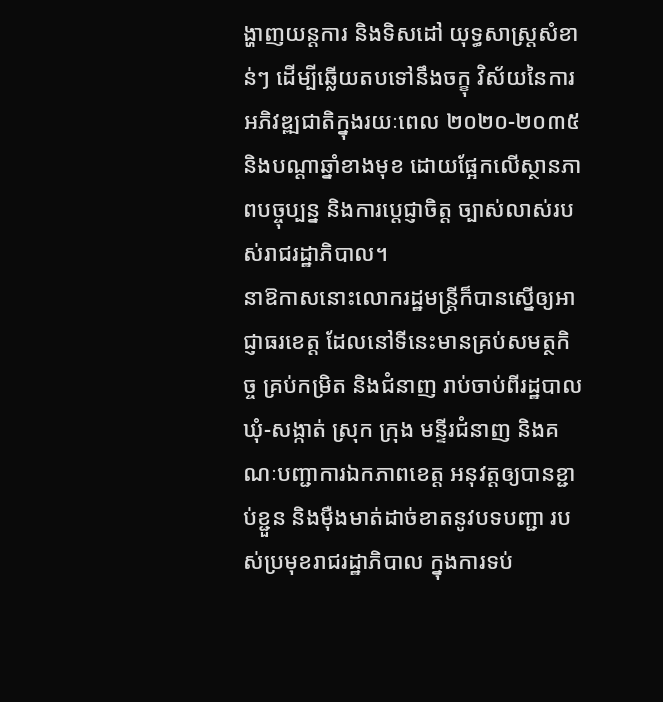ង្ហាញយន្តការ និងទិសដៅ យុទ្ធសាស្ត្រសំខាន់ៗ ដើម្បីឆ្លើយតបទៅនឹងចក្ខុ វិស័យនៃការអភិវឌ្ឍជាតិក្នុងរយៈពេល ២០២០-២០៣៥ និងបណ្តាឆ្នាំខាងមុខ ដោយផ្អែកលើស្ថានភាពបច្ចុប្បន្ន និងការប្តេជ្ញាចិត្ត ច្បាស់លាស់របស់រាជរដ្ឋាភិបាល។
នាឱកាសនោះលោករដ្ឋមន្ត្រីក៏បានស្នើឲ្យអាជ្ញាធរខេត្ត ដែលនៅទីនេះមានគ្រប់សមត្ថកិច្ច គ្រប់កម្រិត និងជំនាញ រាប់ចាប់ពីរដ្ឋបាលឃុំ-សង្កាត់ ស្រុក ក្រុង មន្ទីរជំនាញ និងគណៈបញ្ជាការឯកភាពខេត្ត អនុវត្តឲ្យបានខ្ជាប់ខ្ជួន និងម៉ឺងមាត់ដាច់ខាតនូវបទបញ្ជា របស់ប្រមុខរាជរដ្ឋាភិបាល ក្នុងការទប់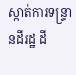ស្កាត់ការទន្ទ្រានដីរដ្ឋ ដី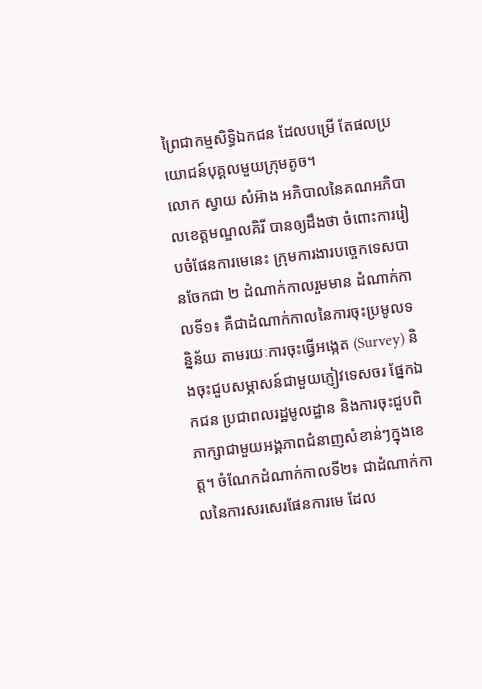ព្រៃជាកម្មសិទ្ធិឯកជន ដែលបម្រើ តែផលប្រយោជន៍បុគ្គលមួយក្រុមតូច។
លោក ស្វាយ សំអ៊ាង អភិបាលនៃគណអភិបាលខេត្តមណ្ឌលគិរី បានឲ្យដឹងថា ចំពោះការរៀបចំផែនការមេនេះ ក្រុមការងារបច្ចេកទេសបានចែកជា ២ ដំណាក់កាលរួមមាន ដំណាក់កាលទី១៖ គឺជាដំណាក់កាលនៃការចុះប្រមូលទន្និន័យ តាមរយៈការចុះធ្វើអង្កេត (Survey) និងចុះជួបសម្ភាសន៍ជាមួយភ្ញៀវទេសចរ ផ្នែកឯកជន ប្រជាពលរដ្ឋមូលដ្ឋាន និងការចុះជួបពិភាក្សាជាមួយអង្គភាពជំនាញសំខាន់ៗក្នុងខេត្ត។ ចំណែកដំណាក់កាលទី២៖ ជាដំណាក់កាលនៃការសរសេរផែនការមេ ដែល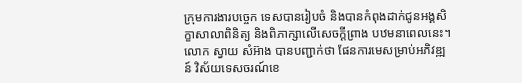ក្រុមការងារបច្ចេក ទេសបានរៀបចំ និងបានកំពុងដាក់ជូនអង្គសិក្ខាសាលាពិនិត្យ និងពិភាក្សាលើសេចក្តីព្រាង បឋមនាពេលនេះ។
លោក ស្វាយ សំអ៊ាង បានបញ្ជាក់ថា ផែនការមេសម្រាប់អភិវឌ្ឍន៍ វិស័យទេសចរណ៍ខេ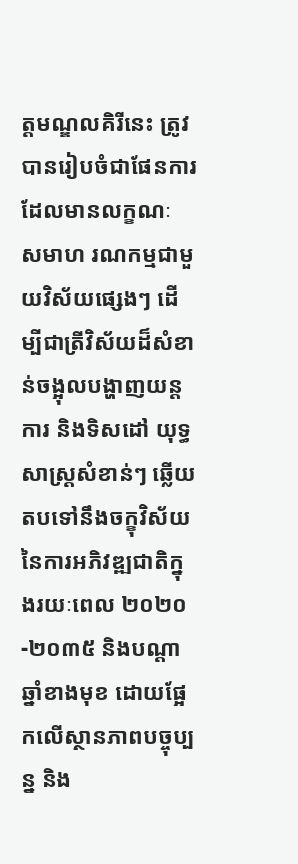ត្តមណ្ឌលគិរីនេះ ត្រូវបានរៀបចំជាផែនការដែលមានលក្ខណៈ សមាហ រណកម្មជាមួយវិស័យផ្សេងៗ ដើម្បីជាត្រីវិស័យដ៏សំខាន់ចង្អុលបង្ហាញយន្តការ និងទិសដៅ យុទ្ធសាស្ត្រសំខាន់ៗ ឆ្លើយតបទៅនឹងចក្ខុវិស័យនៃការអភិវឌ្ឍជាតិក្នុងរយៈពេល ២០២០-២០៣៥ និងបណ្តាឆ្នាំខាងមុខ ដោយផ្អែកលើស្ថានភាពបច្ចុប្បន្ន និង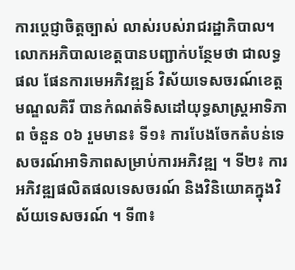ការប្តេជ្ញាចិត្តច្បាស់ លាស់របស់រាជរដ្ឋាភិបាល។
លោកអភិបាលខេត្តបានបញ្ជាក់បន្ថែមថា ជាលទ្ធផល ផែនការមេអភិវឌ្ឍន៍ វិស័យទេសចរណ៍ខេត្តមណ្ឌលគិរី បានកំណត់ទិសដៅយុទ្ធសាស្ត្រអាទិភាព ចំនួន ០៦ រួមមាន៖ ទី១៖ ការបែងចែកតំបន់ទេសចរណ៍អាទិភាពសម្រាប់ការអភិវឌ្ឍ ។ ទី២៖ ការអភិវឌ្ឍផលិតផលទេសចរណ៍ និងវិនិយោគក្នុងវិស័យទេសចរណ៍ ។ ទី៣៖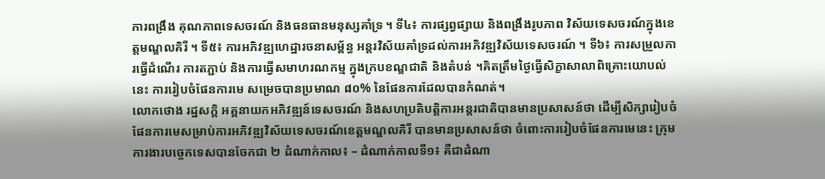ការពង្រឹង គុណភាពទេសចរណ៍ និងធនធានមនុស្សគាំទ្រ ។ ទី៤៖ ការផ្សព្វផ្សាយ និងពង្រឹងរូបភាព វិស័យទេសចរណ៍ក្នុងខេត្តមណ្ឌលគិរី ។ ទី៥៖ ការអភិវឌ្ឍហេដ្ឋារចនាសម្ព័ន្ធ អន្តរវិស័យគាំទ្រដល់ការអភិវឌ្ឍវិស័យទេសចរណ៍ ។ ទី៦៖ ការសម្រួលការធ្វើដំណើរ ការតភ្ជាប់ និងការធ្វើសមាហរណកម្ម ក្នុងក្របខណ្ឌជាតិ និងតំបន់ ។គិតត្រឹមថ្ងៃធ្វើសិក្ខាសាលាពិគ្រោះយោបល់នេះ ការរៀបចំផែនការមេ សម្រេចបានប្រមាណ ៨០% នៃផែនការដែលបានកំណត់។
លោកថោង រដ្ឋសក្តិ អគ្គនាយកអភិវឌ្ឍន៍ទេសចរណ៍ និងសហប្រតិបត្តិការអន្តរជាតិបានមានប្រសាសន៍ថា ដើម្បីសិក្សារៀបចំផែនការមេសម្រាប់ការអភិវឌ្ឍវិស័យទេសចរណ៍ខេត្តមណ្ឌលគិរី បានមានប្រសាសន៍ថា ចំពោះការរៀបចំផែនការមេនេះ ក្រុមការងារបច្ចេកទេសបានចែកជា ២ ដំណាក់កាល៖ – ដំណាក់កាលទី១៖ គឺជាដំណា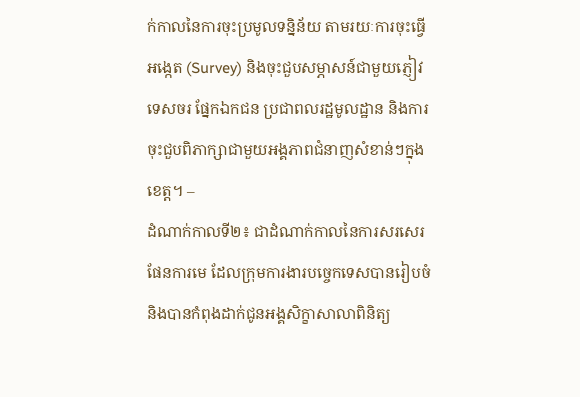ក់កាលនៃការចុះប្រមូលទន្និន័យ តាមរយៈការចុះធ្វើអង្កេត (Survey) និងចុះជួបសម្ភាសន៍ជាមួយភ្ញៀវទេសចរ ផ្នែកឯកជន ប្រជាពលរដ្ឋមូលដ្ឋាន និងការចុះជួបពិភាក្សាជាមួយអង្គភាពជំនាញសំខាន់ៗក្នុងខេត្ត។ –
ដំណាក់កាលទី២៖ ជាដំណាក់កាលនៃការសរសេរផែនការមេ ដែលក្រុមការងារបច្ចេកទេសបានរៀបចំ និងបានកំពុងដាក់ជូនអង្គសិក្ខាសាលាពិនិត្យ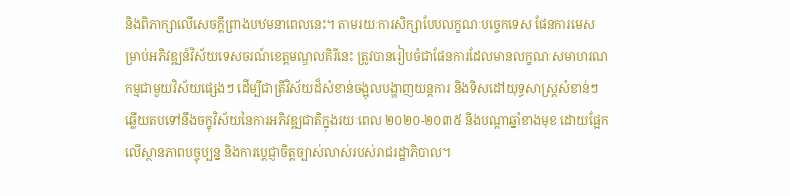និងពិភាក្សាលើសេចក្តីព្រាងបឋមនាពេលនេះ។ តាមរយៈការសិក្សាបែបលក្ខណៈបច្ចេកទេស ផែនការមេសម្រាប់អភិវឌ្ឍន៍វិស័យទេសចរណ៍ខេត្តមណ្ឌលគិរីនេះ ត្រូវបានរៀបចំជាផែនការដែលមានលក្ខណៈសមាហរណកម្មជាមួយវិស័យផ្សេងៗ ដើម្បីជាត្រីវិស័យដ៏សំខាន់ចង្អុលបង្ហាញយន្តការ និងទិសដៅយុទ្ធសាស្ត្រសំខាន់ៗ ឆ្លើយតបទៅនឹងចក្ខុវិស័យនៃការអភិវឌ្ឍជាតិក្នុងរយៈពេល ២០២០-២០៣៥ និងបណ្តាឆ្នាំខាងមុខ ដោយផ្អែកលើស្ថានភាពបច្ចុប្បន្ន និងការប្តេជ្ញាចិត្តច្បាស់លាស់របស់រាជរដ្ឋាភិបាល។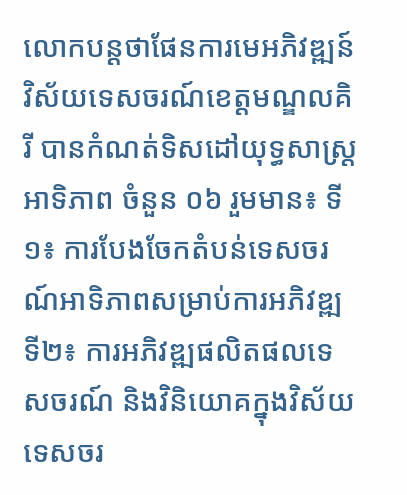លោកបន្តថាផែនការមេអភិវឌ្ឍន៍វិស័យទេសចរណ៍ខេត្តមណ្ឌលគិរី បានកំណត់ទិសដៅយុទ្ធសាស្ត្រអាទិភាព ចំនួន ០៦ រួមមាន៖ ទី១៖ ការបែងចែកតំបន់ទេសចរណ៍អាទិភាពសម្រាប់ការអភិវឌ្ឍ ទី២៖ ការអភិវឌ្ឍផលិតផលទេសចរណ៍ និងវិនិយោគក្នុងវិស័យទេសចរ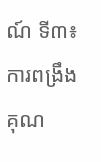ណ៍ ទី៣៖ ការពង្រឹងគុណ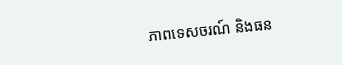ភាពទេសចរណ៍ និងធន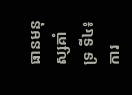ធានមនុស្សគាំទ្រ ទី៤៖ ការ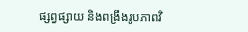ផ្សព្វផ្សាយ និងពង្រឹងរូបភាពវិ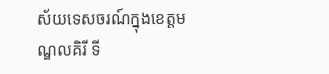ស័យទេសចរណ៍ក្នុងខេត្តមណ្ឌលគិរី ទី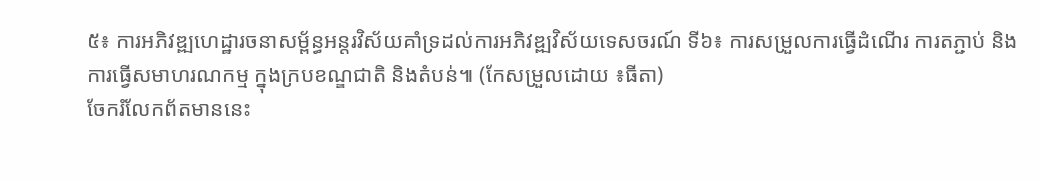៥៖ ការអភិវឌ្ឍហេដ្ឋារចនាសម្ព័ន្ធអន្តរវិស័យគាំទ្រដល់ការអភិវឌ្ឍវិស័យទេសចរណ៍ ទី៦៖ ការសម្រួលការធ្វើដំណើរ ការតភ្ជាប់ និងការធ្វើសមាហរណកម្ម ក្នុងក្របខណ្ឌជាតិ និងតំបន់៕ (កែសម្រួលដោយ ៖ធីតា)
ចែករំលែកព័តមាននេះ